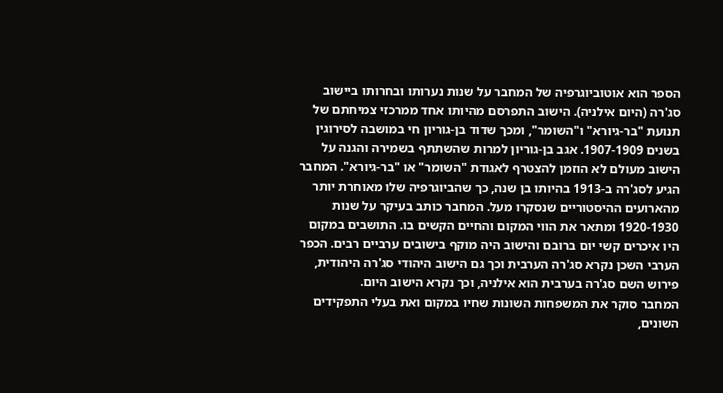הספר הוא אוטוביוגרפיה של המחבר על שנות נערותו ובחרותו ביישוב סג'רה (היום אילניה). הישוב התפרסם מהיותו אחד ממרכזי צמיחתם של תנועת "בר-גיורא" ו"השומר", ומכך שדוד בן-גוריון חי במושבה לסירוגין בשנים 1907-1909. אגב בן-גוריון למרות שהשתתף בשמירה והגנה על הישוב מעולם לא הוזמן להצטרף לאגודת "השומר" או "בר-גיורא". המחבר הגיע לסג'רה ב-1913 בהיותו בן שנה, כך שהביוגרפיה שלו מאוחרת יותר מהארועים ההיסטוריים שנסקרו מעל. המחבר כותב בעיקר על שנות 1920-1930 ומתאר את הווי המקום והחיים הקשים בו. התושבים במקום היו איכרים קשי יום ברובם והישוב היה מוקף בישובים ערביים רבים. הכפר הערבי השכן נקרא סג'רה הערבית וכך גם הישוב היהודי סג'רה היהודית, פירוש השם סג'רה בערבית הוא אילניה, וכך נקרא הישוב היום.
המחבר סוקר את המשפחות השונות שחיו במקום ואת בעלי התפקידים השונים,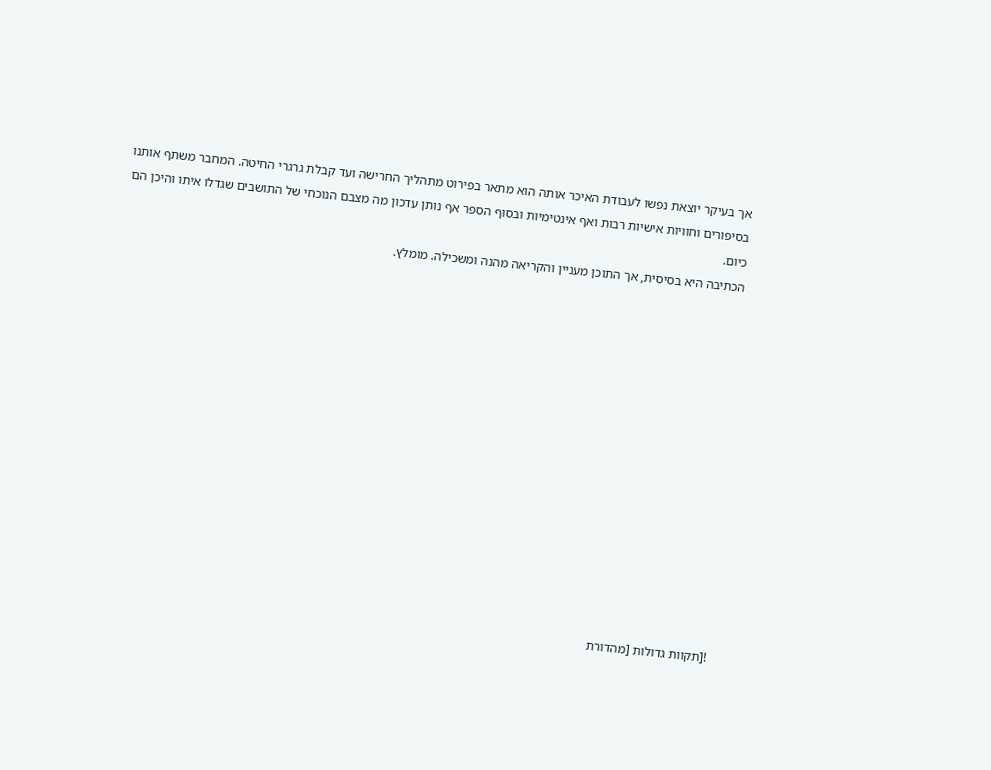אך בעיקר יוצאת נפשו לעבודת האיכר אותה הוא מתאר בפירוט מתהליך החרישה ועד קבלת גרגרי החיטה. המחבר משתף אותנו בסיפורים וחוויות אישיות רבות ואף אינטימיות ובסוף הספר אף נותן עדכון מה מצבם הנוכחי של התושבים שגדלו איתו והיכן הם כיום.
הכתיבה היא בסיסית, אך התוכן מעניין והקריאה מהנה ומשכילה. מומלץ.














![תקוות גדולות [מהדורת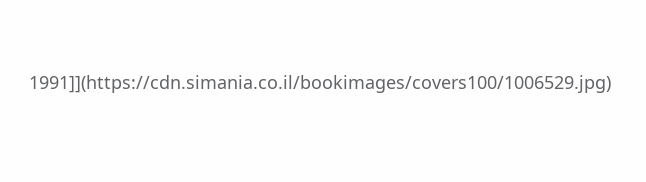1991]](https://cdn.simania.co.il/bookimages/covers100/1006529.jpg)